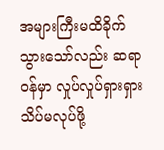အများကြီးမထိခိုက်သွားသော်လည်း ဆရာဝန်မှာ လှုပ်လှုပ်ရှားရှား သိပ်မလုပ်ဖို့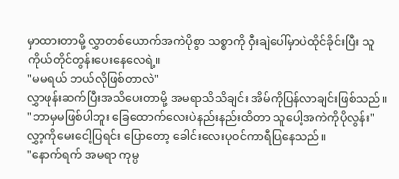မှာထားတာမို့ လွှာတစ်ယောက်အကဲပိုစွာ သစ္စာကို ဝှီးချဲပေါ်မှာပဲထိုင်ခိုင်းပြီး သူကိုယ်တိုင်တွန်းပေးနေလေရဲ့။
"မမရယ် ဘယ်လိုဖြစ်တာလဲ"
လွှာဖုန်းဆက်ပြီးအသိပေးတာမို့ အမရာသိသိချင်း အိမ်ကိုပြန်လာချင်းဖြစ်သည်။
"ဘာမှမဖြစ်ပါဘူး ခြေထောက်လေးပဲနည်းနည်းထိတာ သူပေါ့အကဲကိုပိုလွန်း"
လွှာ့ကိုမေးငေါ့ပြရင်း ပြောတော့ ခေါင်းလေးပုဝင်ကာရီပြနေသည်။
"နောက်ရက် အမရာ ကုမ္ပ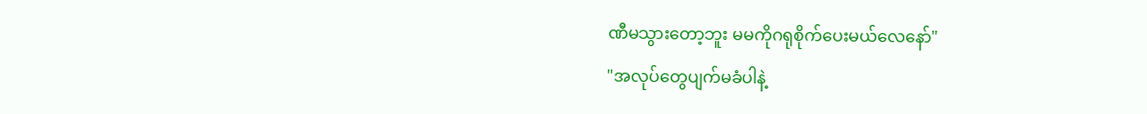ဏီမသွားတော့ဘူး မမကိုဂရုစိုက်ပေးမယ်လေနော်"
"အလုပ်တွေပျက်မခံပါနဲ့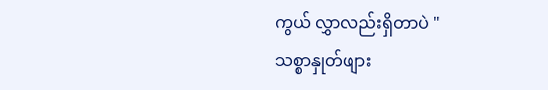ကွယ် လွှာလည်းရှိတာပဲ "
သစ္စာနှုတ်ဖျား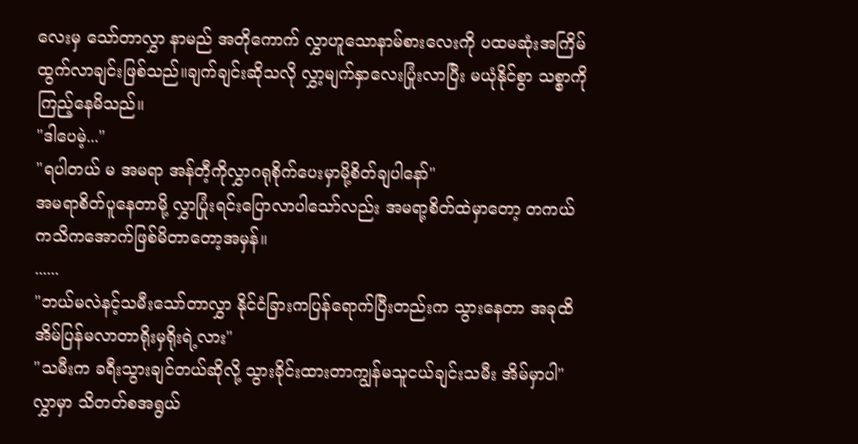လေးမှ သော်တာလွှာ နာမည် အတိုကောက် လွှာဟူသောနာမ်စားလေးကို ပထမဆုံးအကြိမ်ထွက်လာချင်းဖြစ်သည်။ချက်ချင်းဆိုသလို လွှာ့မျက်နှာလေးပြုံးလာပြီး မယုံနိုင်စွာ သစ္စာကိုကြည့်နေမိသည်။
"ဒါပေမဲ့..."
"ရပါတယ် မ အမရာ အန်တီ့ကိုလွှာဂရုစိုက်ပေးမှာမို့စိတ်ချပါနော်"
အမရာစိတ်ပူနေတာမို့ လွှာပြုံးရင်းပြောလာပါသော်လည်း အမရာ့စိတ်ထဲမှာတော့ တကယ်ကသိကအောက်ဖြစ်မိတာတော့အမှန်။
......
"ဘယ်မလဲနင့်သမီးသော်တာလွှာ နိုင်ငံခြားကပြန်ရောက်ပြီးတည်းက သွားနေတာ အခုထိအိမ်ပြန်မလာတာရိုးမှရိုးရဲ့လား"
"သမီးက ခရီးသွားချင်တယ်ဆိုလို့ သွားခိုင်းထားတာကျွန်မသူငယ်ချင်းသမီး အိမ်မှာပါ"
လွှာမှာ သိတတ်စအရွယ်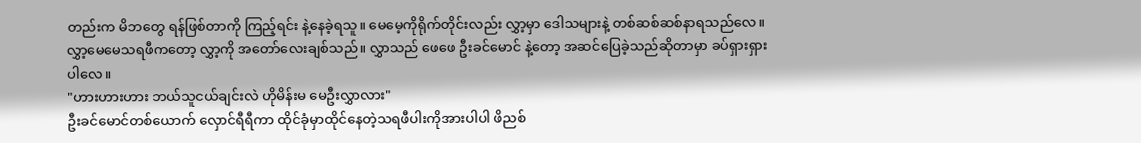တည်းက မိဘတွေ ရန်ဖြစ်တာကို ကြည့်ရင်း နဲ့နေခဲ့ရသူ။ မေမေ့ကိုရိုက်တိုင်းလည်း လွှာ့မှာ ဒေါသများနဲ့ တစ်ဆစ်ဆစ်နာရသည်လေ။ လွှာ့မေမေသရဖီကတော့ လွှာ့ကို အတော်လေးချစ်သည်။ လွှာသည် ဖေဖေ ဦးခင်မောင် နဲ့တော့ အဆင်ပြေခဲ့သည်ဆိုတာမှာ ခပ်ရှားရှားပါလေ။
"ဟားဟားဟား ဘယ်သူငယ်ချင်းလဲ ဟိုမိန်းမ မေဦးလွှာလား"
ဦးခင်မောင်တစ်ယောက် လှောင်ရီရီကာ ထိုင်ခုံမှာထိုင်နေတဲ့သရဖီပါးကိုအားပါပါ ဖိညစ်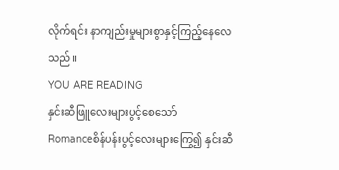လိုက်ရင်း နာကျည်းမှုများစွာနှင့်ကြည့်နေလေသည်။
YOU ARE READING
နှင်းဆီဖြူလေးများပွင့်စေသော်
Romanceစိန်ပန်းပွင့်လေးများကြွေ၍ နှင်းဆီ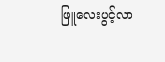ဖြူလေးပွင့်လာ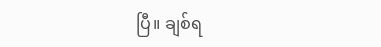ပြီ။ ချစ်ရ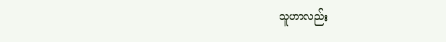သူဟာလည်း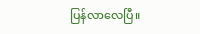ပြန်လာလေပြီ။